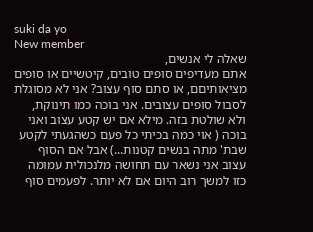suki da yo
New member
שאלה לי אנשים,
אתם מעדיפים סופים טובים, קיטשיים או סופים מציאותיםם, או סתם סוף עצוב? אני לא מסוגלת לסבול סופים עצובים. אני בוכה כמו תינוקת, ולא שולטת בזה. מילא אם יש קטע עצוב ואני בוכה ( אוי כמה בכיתי כל פעם כשהגעתי לקטע שבת' מתה בנשים קטנות...) אבל אם הסוף עצוב אני נשאר עם תחושה מלנכולית עמומה כזו למשך רוב היום אם לא יותר. לפעמים סוף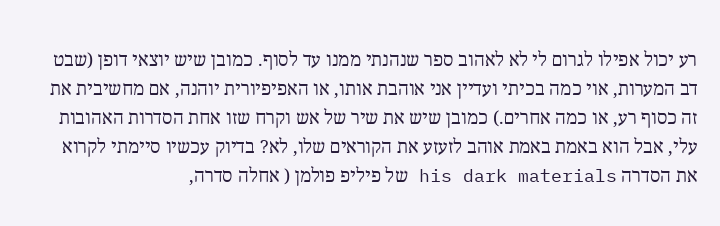רע יכול אפילו לגרום לי לא לאהוב ספר שנהנתי ממנו עד לסוף. כמובן שיש יוצאי דופן (שבט דב המערות, אוי כמה בכיתי ועדיין אני אוהבת אותו, או האפיפיורית יוהנה, אם מחשיבית את זה כסוף רע, או כמה אחרים.) כמובן שיש את שיר של אש וקרח שזו אחת הסדרות האהובות עלי, אבל הוא באמת באמת אוהב לזעזע את הקוראים שלו, לא? בדיוק עכשיו סיימתי לקרוא את הסדרה his dark materials של פיליפ פולמן ( אחלה סדרה,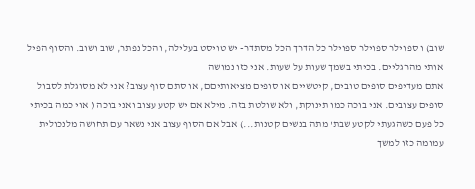שוב) ו ספוילר ספוילר ספוילר כל הדרך הכל מסתדר- יש טויסט בעלילה, והכל נפתר, שוב ושוב. והסוף הפיל אותי מהרגליים. בכיתי בשמך שעות על שעות. אני כזו נמושה
אתם מעדיפים סופים טובים, קיטשיים או סופים מציאותיםם, או סתם סוף עצוב? אני לא מסוגלת לסבול סופים עצובים. אני בוכה כמו תינוקת, ולא שולטת בזה. מילא אם יש קטע עצוב ואני בוכה ( אוי כמה בכיתי כל פעם כשהגעתי לקטע שבת' מתה בנשים קטנות...) אבל אם הסוף עצוב אני נשאר עם תחושה מלנכולית עמומה כזו למשך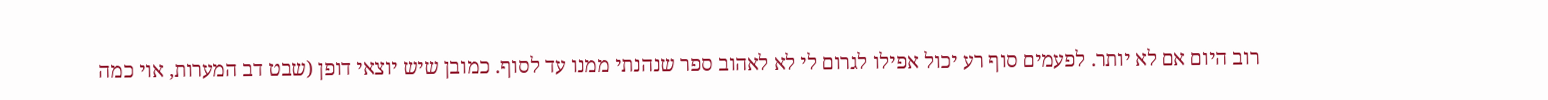רוב היום אם לא יותר. לפעמים סוף רע יכול אפילו לגרום לי לא לאהוב ספר שנהנתי ממנו עד לסוף. כמובן שיש יוצאי דופן (שבט דב המערות, אוי כמה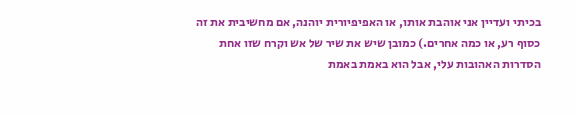בכיתי ועדיין אני אוהבת אותו, או האפיפיורית יוהנה, אם מחשיבית את זה כסוף רע, או כמה אחרים.) כמובן שיש את שיר של אש וקרח שזו אחת הסדרות האהובות עלי, אבל הוא באמת באמת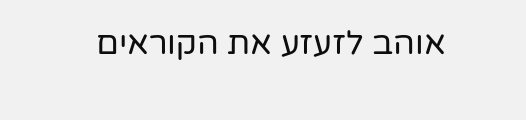אוהב לזעזע את הקוראים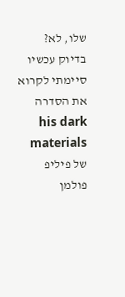שלו, לא? בדיוק עכשיו סיימתי לקרוא את הסדרה his dark materials של פיליפ פולמן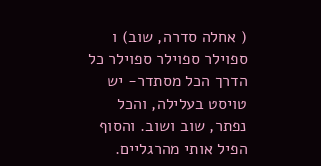( אחלה סדרה, שוב) ו ספוילר ספוילר ספוילר כל הדרך הכל מסתדר- יש טויסט בעלילה, והכל נפתר, שוב ושוב. והסוף הפיל אותי מהרגליים.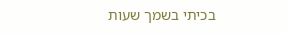בכיתי בשמך שעות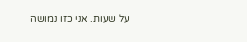על שעות. אני כזו נמושה